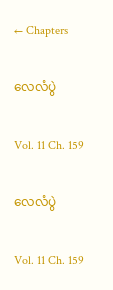← Chapters

လေလံပွဲ

Vol. 11 Ch. 159

လေလံပွဲ

Vol. 11 Ch. 159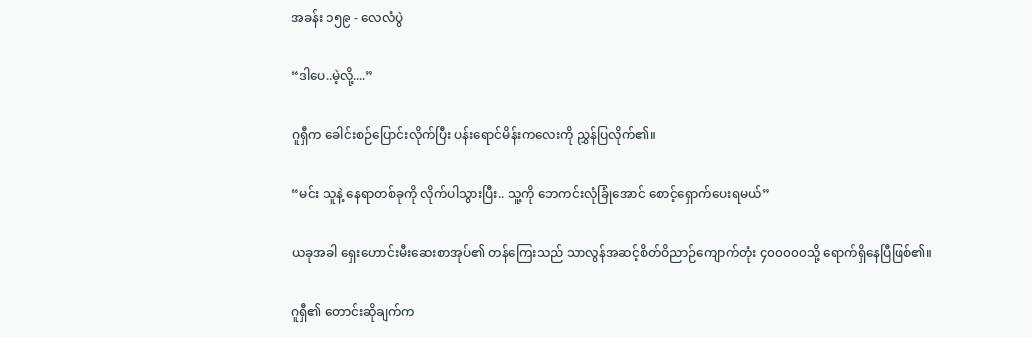အခန်း ၁၅၉ - လေလံပွဲ

“ဒါပေ..မဲ့လို့....”

ဂူရှီက ခေါင်းစဉ်ပြောင်းလိုက်ပြီး ပန်းရောင်မိန်းကလေးကို ညွှန်ပြလိုက်၏။

“မင်း သူနဲ့ နေရာတစ်ခုကို လိုက်ပါသွားပြီး.. သူ့ကို ဘေကင်းလုံခြုံအောင် စောင့်ရှောက်ပေးရမယ်”

ယခုအခါ ရှေးဟောင်းမီးဆေးစာအုပ်၏ တန်ကြေးသည် သာလွန်အဆင့်စိတ်ဝိညာဉ်ကျောက်တုံး ၄၀၀၀၀၀သို့ ရောက်ရှိနေပြီဖြစ်၏။

ဂူရှီ၏ တောင်းဆိုချက်က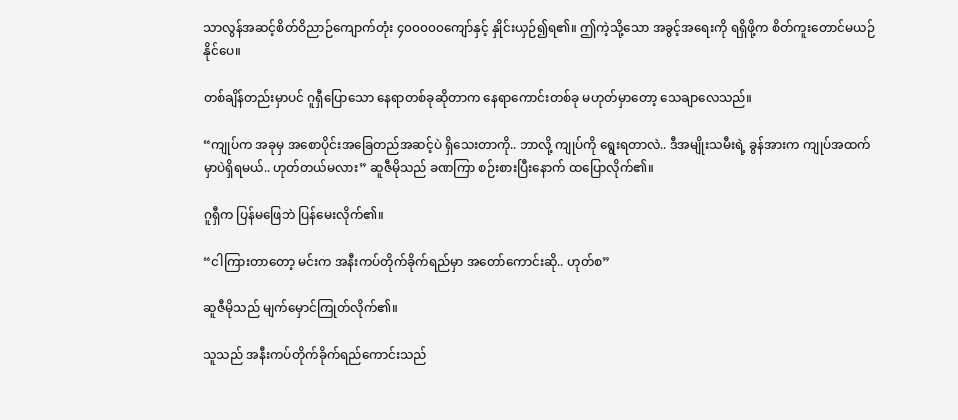သာလွန်အဆင့်စိတ်ဝိညာဉ်ကျောက်တုံး ၄၀၀၀၀၀ကျော်နှင့် နှိုင်းယှဉ်၍ရ၏။ ဤကဲ့သို့သော အခွင့်အရေးကို ရရှိဖို့က စိတ်ကူးတောင်မယဉ်နိုင်ပေ။

တစ်ချိန်တည်းမှာပင် ဂူရှီပြောသော နေရာတစ်ခုဆိုတာက နေရာကောင်းတစ်ခု မဟုတ်မှာတော့ သေချာလေသည်။

“ကျုပ်က အခုမှ အစောပိုင်းအခြေတည်အဆင့်ပဲ ရှိသေးတာကို.. ဘာလို့ ကျုပ်ကို ရွေးရတာလဲ.. ဒီအမျိုးသမီးရဲ့ ခွန်အားက ကျုပ်အထက်မှာပဲရှိရမယ်.. ဟုတ်တယ်မလား” ဆူဇီမိုသည် ခဏကြာ စဉ်းစားပြီးနောက် ထပြောလိုက်၏။

ဂူရှီက ပြန်မဖြေဘဲ ပြန်မေးလိုက်၏။

“ငါကြားတာတော့ မင်းက အနီးကပ်တိုက်ခိုက်ရည်မှာ အတော်ကောင်းဆို.. ဟုတ်စ”

ဆူဇီမိုသည် မျက်မှောင်ကြုတ်လိုက်၏။

သူသည် အနီးကပ်တိုက်ခိုက်ရည်ကောင်းသည်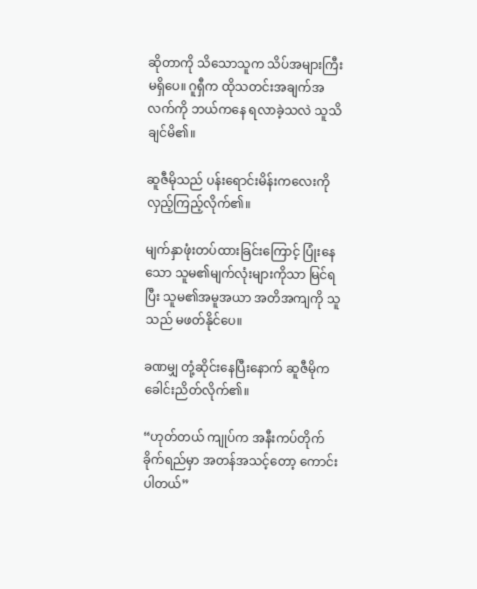ဆိုတာကို သိသောသူက သိပ်အများကြီး မရှိပေ။ ဂူရှီက ထိုသတင်းအချက်အလက်ကို ဘယ်ကနေ ရလာခဲ့သလဲ သူသိချင်မိ၏။

ဆူဇီမိုသည် ပန်း‌ရောင်းမိန်းကလေးကို လှည့်ကြည့်လိုက်၏။

မျက်နှာဖုံးတပ်ထားခြင်းကြောင့် ပြုံးနေသော သူမ၏မျက်လုံးများကိုသာ မြင်ရပြီး သူမ၏အမူအယာ အတိအကျကို သူသည် မဖတ်နိုင်ပေ။

ခဏမျှ တုံ့ဆိုင်းနေပြီးနောက် ဆူဇီမိုက ခေါင်းညိတ်လိုက်၏။

“ဟုတ်တယ် ကျုပ်က အနီးကပ်တိုက်ခိုက်ရည်မှာ အတန်အသင့်တော့ ကောင်းပါတယ်”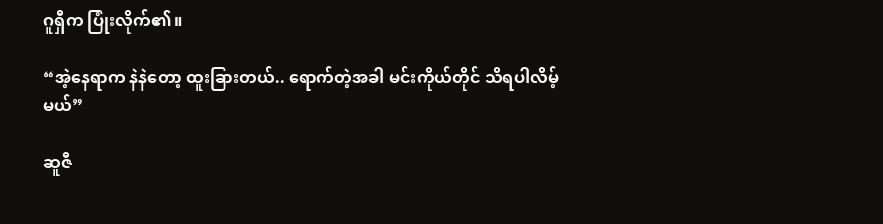ဂူရှီက ပြုံးလိုက်၏။

“အဲ့နေရာက နဲနဲတော့ ထူးခြားတယ်.. ရောက်တဲ့အခါ မင်းကိုယ်တိုင် သိရပါလိမ့်မယ်”

ဆူဇီ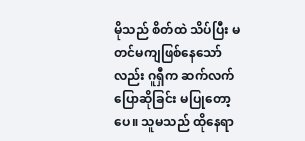မိုသည် စိတ်ထဲ သိပ်ပြီး မတင်မကျဖြစ်နေသော်လည်း ဂူရှီက ဆက်လက်ပြောဆိုခြင်း မပြုတော့ပေ။ သူမသည် ထိုနေရာ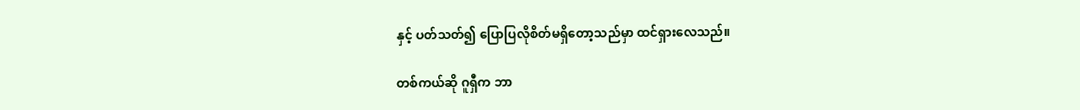နှင့် ပတ်သတ်၍ ပြောပြလိုစိတ်မရှိတော့သည်မှာ ထင်ရှားလေသည်။

တစ်ကယ်ဆို ဂူရှီက ဘာ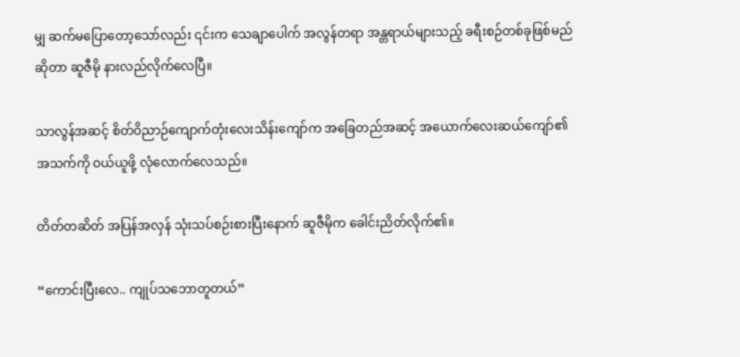မျှ ဆက်မပြောတော့သော်လည်း ၎င်းက သေချာပေါက် အလွန်တရာ အန္တရာယ်များသည့် ခရီးစဉ်တစ်ခုဖြစ်မည်ဆိုတာ ဆူဇီမို နားလည်လိုက်လေပြီ။

သာလွန်အဆင့် စိတ်ဝိညာဉ်ကျောက်တုံးလေးသိန်းကျော်က အခြေတည်အဆင့် အယောက်လေးဆယ်ကျော်၏ အသက်ကို ဝယ်ယူဖို့ လုံလောက်လေသည်။

တိတ်တဆိတ် အပြန်အလှန် သုံးသပ်စဉ်းစားပြီးနောက် ဆူဇီမိုက ခေါင်းညိတ်လိုက်၏။

“ကောင်းပြီးလေ.. ကျုပ်သဘောတူတယ်”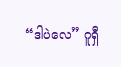“ဒါပဲလေ” ဂူရှီ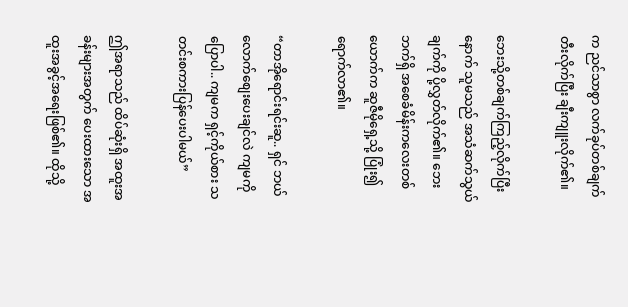က ညင်သာစွာ လက်ခုပ်တစ်ချက်တီးလိုက်ပြီး ချီးကျူးလိုက်၏။

ဘေးသို့တစ်ချက်ကြည့်လိုက်ပြီးနောက် သူမသည် အသံဆက်သွယ်ချက်ကို ပို့လွှတ်လိုက်၏။ ဘေးဘက်ရှိ အစေခံမိန်းကလေးတစ်ယောက်က ဆူဇီမိုရှေ့သို့ ပြုံး၍ ရောက်လာ၏။

“တာအိုရောင်းရင်းဆူ.. ရှင် ဘယ်လောက်စျေးပေးချင်လဲ ကျမကို ပြောပါ.. ကျမက ရှင့်ကိုယ်စား သတင်းစကားပြန်ပေးပါမယ်”

ဤအရာသည် ထိပ်ဆုံးရှိ အထူးအခန်းများအတွက် ပေးထားသော အထူးအခွင့်အရေးဖြစ်၏။ ထိုသို့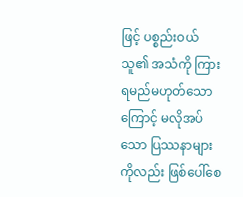ဖြင့် ပစ္စည်းဝယ်သူ၏ အသံကို ကြားရမည်မဟုတ်သောကြောင့် မလိုအပ်သော ပြဿနာများကိုလည်း ဖြစ်ပေါ်စေ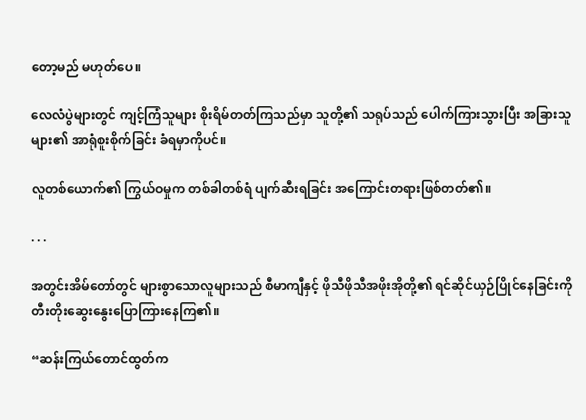တော့မည် မဟုတ်ပေ။

လေလံပွဲများတွင် ကျင့်ကြံသူများ စိုးရိမ်တတ်ကြသည်မှာ သူတို့၏ သရုပ်သည် ပေါက်ကြားသွားပြီး အခြားသူများ၏ အာရုံစူးစိုက်ခြင်း ခံရမှာကိုပင်။

လူတစ်ယောက်၏ ကြွယ်ဝမှုက တစ်ခါတစ်ရံ ပျက်ဆီးရခြင်း အကြောင်းတရားဖြစ်တတ်၏။

. . .

အတွင်းအိမ်တော်တွင် များစွာသောလူများသည် စီမာကျီနှင့် ဖိုသီဖိုသီအဖိုးအိုတို့၏ ရင်ဆိုင်ယှဉ်ပြိုင်နေခြင်းကို တီးတိုးဆွေးနွေးပြောကြားနေကြ၏။

“ဆန်းကြယ်တောင်ထွတ်က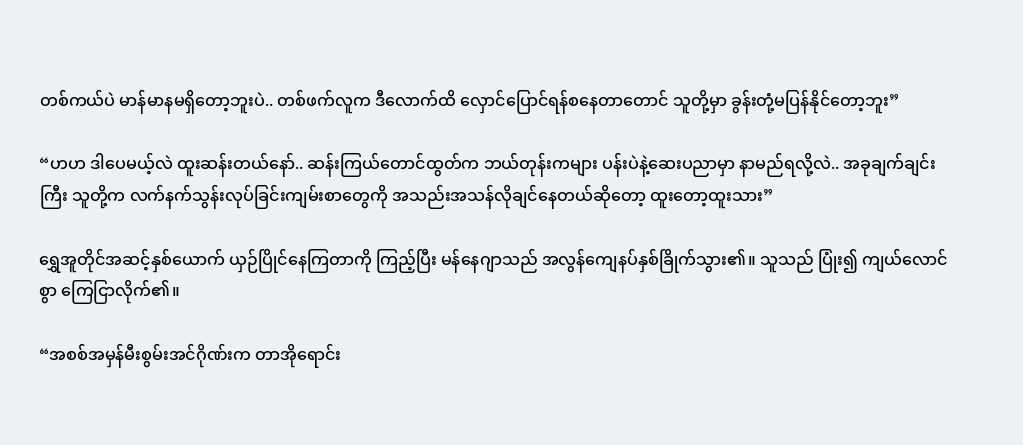တစ်ကယ်ပဲ မာန်မာနမရှိတော့ဘူးပဲ.. တစ်ဖက်လူက ဒီလောက်ထိ လှောင်ပြောင်ရန်စနေတာတောင် သူတို့မှာ ခွန်းတုံ့မပြန်နိုင်တော့ဘူး”

“ဟဟ ဒါပေမယ့်လဲ ထူးဆန်းတယ်နော်.. ဆန်းကြယ်တောင်ထွတ်က ဘယ်တုန်းကများ ပန်းပဲနဲ့ဆေးပညာမှာ နာမည်ရလို့လဲ.. အခုချက်ချင်းကြီး သူတို့က လက်နက်သွန်းလုပ်ခြင်းကျမ်းစာတွေကို အသည်းအသန်လိုချင်နေတယ်ဆိုတော့ ထူးတော့ထူးသား”

ရွှေအူတိုင်အဆင့်နှစ်ယောက် ယှဉ်ပြိုင်နေကြတာကို ကြည့်ပြီး မန်နေဂျာသည် အလွန်ကျေနပ်နှစ်ခြိုက်သွား၏။ သူသည် ပြုံး၍ ကျယ်လောင်စွာ ကြေငြာလိုက်၏။

“အစစ်အမှန်မီးစွမ်းအင်ဂိုဏ်းက တာအိုရောင်း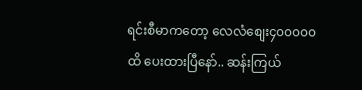ရင်းစီမာကတော့ လေလံစျေး၄၀၀၀၀၀ ထိ ပေးထားပြီနော်.. ဆန်းကြယ်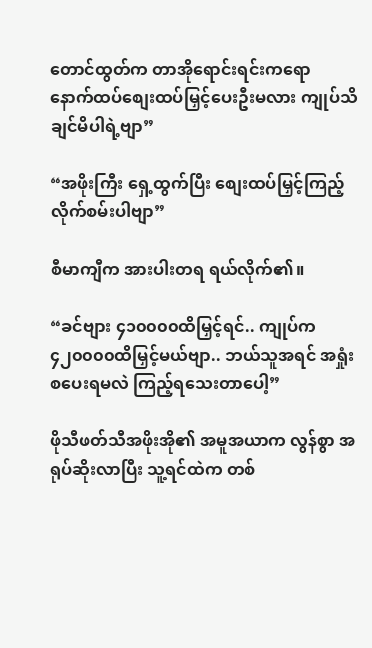တောင်ထွတ်က တာအိုရောင်းရင်းကရော နောက်ထပ်စျေးထပ်မြှင့်ပေးဦးမလား ကျုပ်သိချင်မိပါရဲ့ဗျာ”

“အဖိုးကြီး ရှေ့ထွက်ပြီး စျေးထပ်မြှင့်ကြည့်လိုက်စမ်းပါဗျာ”

စီမာကျီက အားပါးတရ ရယ်လိုက်၏။

“ခင်ဗျား ၄၁၀၀၀၀ထိမြှင့်ရင်.. ကျုပ်က ၄၂၀၀၀၀ထိမြှင့်မယ်ဗျာ.. ဘယ်သူအရင် အရှုံးစပေးရမလဲ ကြည့်ရသေးတာပေါ့”

ဖိုသီဖတ်သီအဖိုးအို၏ အမူအယာက လွန်စွာ အရုပ်ဆိုးလာပြီး သူ့ရင်ထဲက တစ်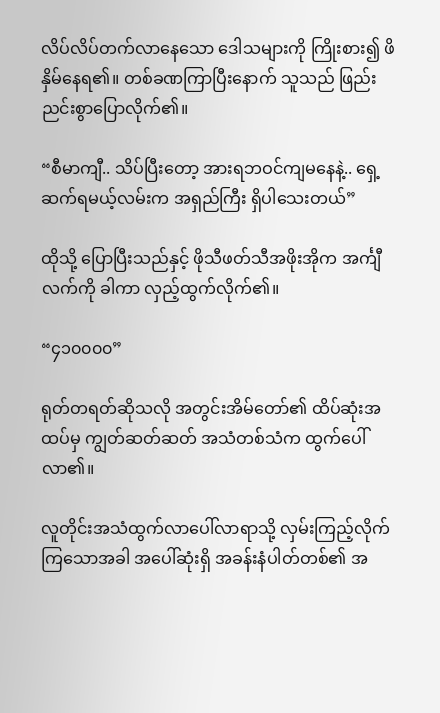လိပ်လိပ်တက်လာနေသော ‌ဒေါသများကို ကြိုးစား၍ ဖိနှိမ်နေရ၏။ တစ်ခဏကြာပြီးနောက် သူသည် ဖြည်းညင်းစွာပြောလိုက်၏။

“စီမာကျီ.. သိပ်ပြီးတော့ အားရဘဝင်ကျမနေနဲ့.. ရှေ့ဆက်ရမယ့်လမ်းက အရှည်ကြီး ရှိပါသေးတယ်”

ထိုသို့ ပြောပြီးသည်နှင့် ဖိုသီဖတ်သီအဖိုးအိုက အင်္ကျီလက်ကို ခါကာ လှည့်ထွက်လိုက်၏။

“၄၁၀၀၀၀”

ရုတ်တရတ်ဆိုသလို အတွင်းအိမ်တော်၏ ထိပ်ဆုံးအထပ်မှ ကျွတ်ဆတ်ဆတ် အသံတစ်သံက ထွက်ပေါ်လာ၏။

လူတိုင်းအသံထွက်လာ‌ပေါ်လာရာသို့ လှမ်းကြည့်လိုက်ကြသောအခါ အပေါ်ဆုံးရှိ အခန်းနံပါတ်တစ်၏ အ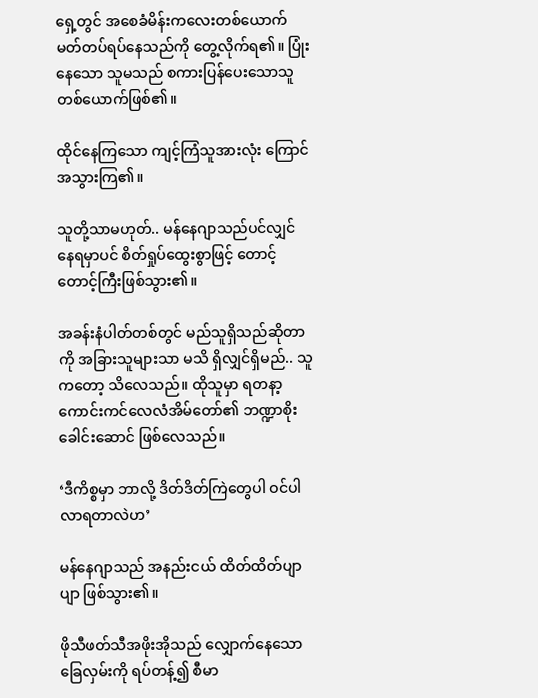ရှေ့တွင် အစေခံမိန်းကလေးတစ်ယောက် မတ်တပ်ရပ်နေသည်ကို တွေ့လိုက်ရ၏။ ပြုံးနေသော သူမသည် စကားပြန်ပေးသောသူတစ်ယောက်ဖြစ်၏။

ထိုင်နေကြသော ကျင့်ကြံသူအားလုံး ကြောင်အသွားကြ၏။

သူတို့သာမဟုတ်.. မန်နေဂျာသည်ပင်လျှင် နေရမှာပင် စိတ်ရှုပ်‌ထွေးစွာဖြင့် တောင့်တောင့်ကြီးဖြစ်သွား၏။

အခန်းနံပါတ်တစ်တွင် မည်သူရှိသည်ဆိုတာကို အခြားသူများသာ မသိ ရှိလျှင်ရှိမည်.. သူကတော့ သိလေသည်။ ထိုသူမှာ ရတနာ့ကောင်းကင်လေလံအိမ်တော်၏ ဘဏ္ဍာစိုးခေါင်းဆောင် ဖြစ်လေသည်။

‘ဒီကိစ္စမှာ ဘာလို့ ဒိတ်ဒိတ်ကြဲတွေပါ ဝင်ပါလာရတာလဲဟ’

မန်နေဂျာသည် အနည်းငယ် ထိတ်ထိတ်ပျာပျာ ဖြစ်သွား၏။

ဖိုသီဖတ်သီအဖိုးအိုသည် လျှောက်နေသောခြေလှမ်းကို ရပ်တန့်၍ စီမာ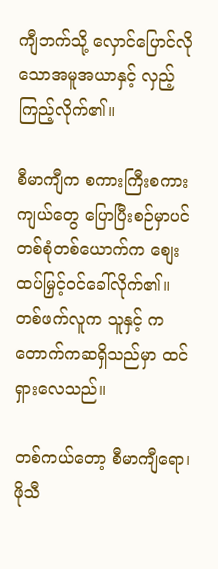ကျီဘက်သို့ လှောင်ပြောင်လိုသောအမူအယာနှင့် လှည့်ကြည့်လိုက်၏။

စီမာကျီက စကားကြီးစကားကျယ်တွေ ပြောပြီးစဉ်မှာပင် တစ်စုံတစ်ယောက်က စျေးထပ်မြှင့်ဝင်ခေါ်လိုက်၏။ တစ်ဖက်လူက သူနှင့် ကတောက်ကဆရှိသည်မှာ ထင်ရှားလေသည်။

တစ်ကယ်တော့ စီမာကျီရော၊ ဖိုသီ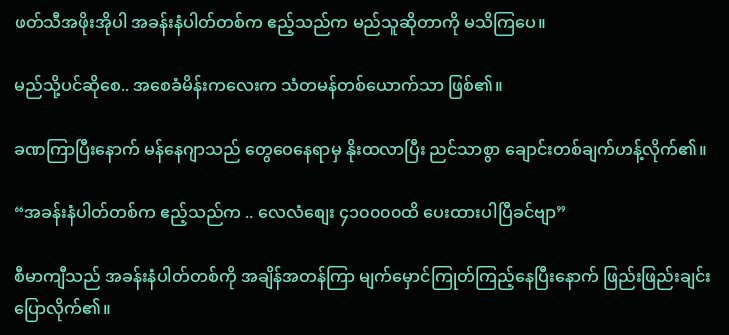ဖတ်သီအဖိုးအိုပါ အခန်းနံပါတ်တစ်က ဧည့်သည်က မည်သူဆိုတာကို မသိကြပေ။

မည်သို့ပင်ဆိုစေ.. အစေခံမိန်းကလေးက သံတမန်တစ်ယောက်သာ ဖြစ်၏။

ခဏကြာပြီးနောက် မန်နေဂျာသည် တွေဝေနေရာမှ နိုးထလာပြီး ညင်သာစွာ ချောင်းတစ်ချက်ဟန့်လိုက်၏။

“အခန်းနံပါတ်တစ်က ဧည့်သည်က .. လေလံစျေး ၄၁၀၀၀၀ထိ ပေးထားပါပြီခင်ဗျာ”

စီမာကျီသည် အခန်းနံပါတ်တစ်ကို အချိန်အတန်ကြာ မျက်မှောင်ကြုတ်ကြည့်နေပြီးနောက် ဖြည်းဖြည်းချင်း ပြောလိုက်၏။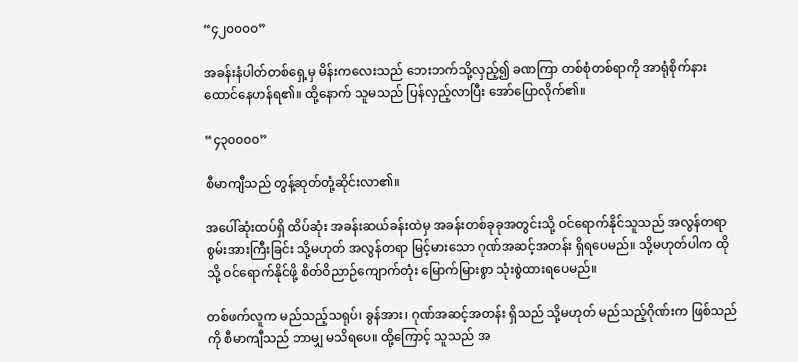“၄၂၀၀၀၀”

အခန်းနံပါတ်တစ်ရှေ့မှ မိန်းကလေးသည် ဘေးဘက်သို့လှည့်၍ ခဏကြာ တစ်စုံတစ်ရာကို အာရုံစိုက်နားထောင်နေဟန်ရ၏။ ထို့နောက် သူမသည် ပြန်လှည့်လာပြီး အော်ပြောလိုက်၏။

“၄၃၀၀၀၀”

စီမာကျီသည် တွန့်ဆုတ်တုံ့ဆိုင်းလာ၏။

အပေါ်ဆုံးထပ်ရှိ ထိပ်ဆုံး အခန်းဆယ်ခန်းထဲမှ အခန်းတစ်ခုခုအတွင်းသို့ ဝင်ရောက်နိုင်သူသည် အလွန်တရာ စွမ်းအားကြီးခြင်း သို့မဟုတ် အလွန်တရာ မြင့်မားသော ဂုဏ်အဆင့်အတန်း ရှိရပေမည်။ သို့မဟုတ်ပါက ထိုသို့ ဝင်ရောက်နိုင်ဖို့ စိတ်ဝိညာဉ်ကျောက်တုံး မြောက်မြားစွာ သုံးစွဲထားရပေမည်။

တစ်ဖက်လူက မည်သည့်သရုပ်၊ ခွန်အား၊ ဂုဏ်အဆင့်အတန်း ရှိသည် သို့မဟုတ် မည်သည့်ဂိုဏ်းက ဖြစ်သည်ကို စီမာကျီသည် ဘာမျှ မသိရပေ။ ထို့ကြောင့် သူသည် အ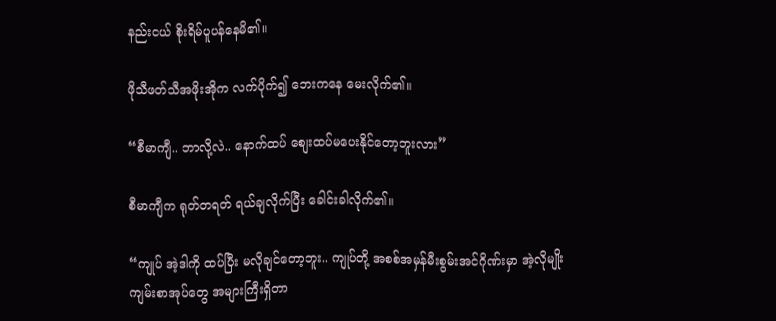နည်းငယ် စိုးရိမ်ပူပန်နေမိ၏။

ဖိုသီဖတ်သီအဖိုးအိုက လက်ပိုက်၍ ဘေးကနေ မေးလိုက်၏။

“စီမာကျီ.. ဘာလို့လဲ.. နောက်ထပ် စျေးထပ်မပေးနိုင်တော့ဘူးလား”

စီမာကျီက ရုတ်တရတ် ရယ်ချလိုက်ပြီး ခေါင်းခါလိုက်၏။

“ကျုပ် အဲ့ဒါကို ထပ်ပြီး မလိုချင်တော့ဘူး.. ကျုပ်တို့ အစစ်အမှန်မီးစွမ်းအင်ဂိုဏ်းမှာ အဲ့လိုမျိုး ကျမ်းစာအုပ်တွေ အများကြီးရှိတာ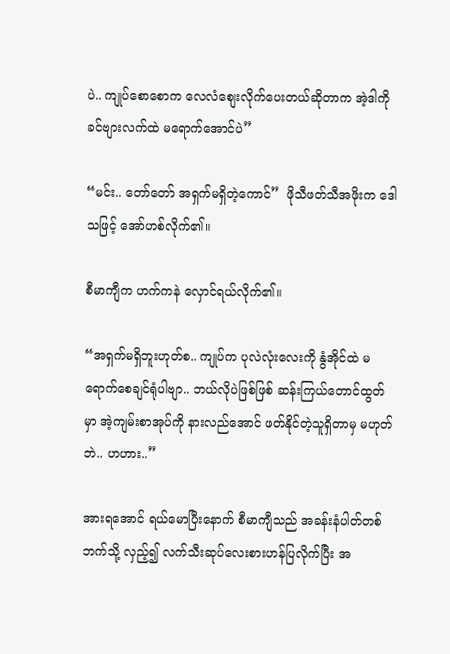ပဲ.. ကျုပ်စောစောက လေလံစျေးလိုက်ပေးတယ်ဆိုတာက အဲ့ဒါကို ခင်ဗျားလက်ထဲ မရောက်အောင်ပဲ”

“မင်း.. တော်တော် အရှက်မရှိတဲ့ကောင်”  ဖိုသီဖတ်သီအဖိုးက ‌ဒေါသဖြင့် အော်ဟစ်လိုက်၏။

စီမာကျီက ဟက်ကနဲ လှောင်ရယ်လိုက်၏။

“အရှက်မရှိဘူးဟုတ်စ.. ကျုပ်က ပုလဲလုံးလေးကို နွံအိုင်ထဲ မရောက်စေချင်ရုံပါဗျာ.. ဘယ်လိုပဲဖြစ်ဖြစ် ဆန်းကြယ်တောင်ထွတ်မှာ အဲ့ကျမ်းစာအုပ်ကို နားလည်အောင် ဖတ်နိုင်တဲ့သူရှိတာမှ မဟုတ်ဘဲ.. ဟဟား..”

အားရအောင် ရယ်မောပြီးနောက် စီမာကျီသည် အခန်းနံပါတ်တစ်ဘက်သို့ လှည့်၍ လက်သီးဆုပ်လေးစားဟန်ပြလိုက်ပြီး အ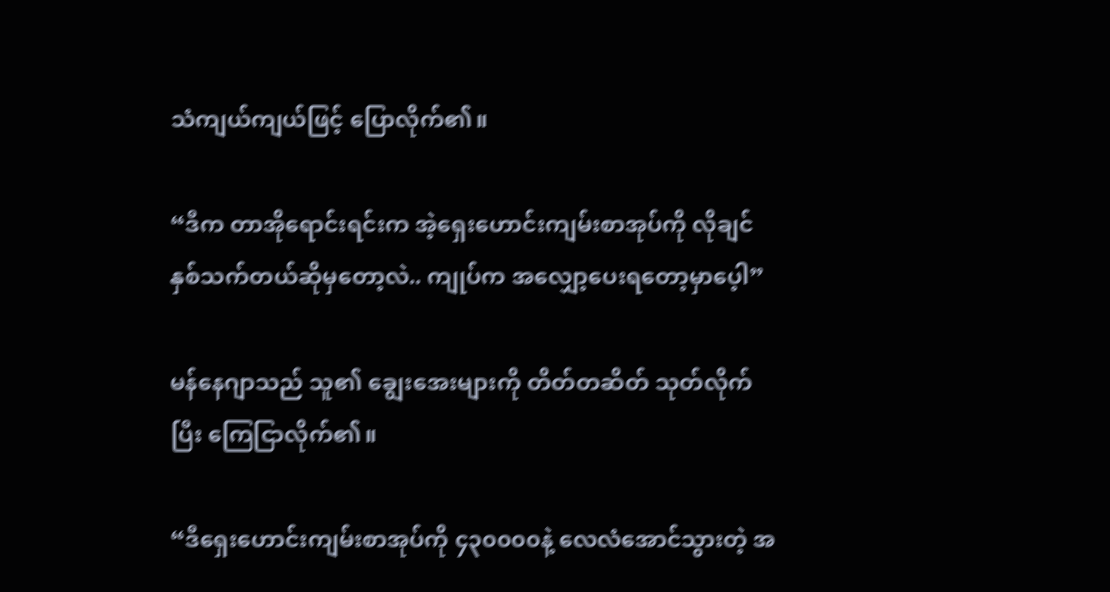သံကျယ်ကျယ်ဖြင့် ပြောလိုက်၏။

“ဒီက တာအိုရောင်းရင်းက အဲ့ရှေးဟောင်းကျမ်းစာအုပ်ကို လိုချင်နှစ်သက်တယ်ဆိုမှတော့လဲ.. ကျုပ်က အလျှော့ပေးရတော့မှာပေ့ါ”

မန်နေဂျာသည် သူ၏ ချွေးအေးများကို တိတ်တဆိတ် သုတ်လိုက်ပြီး ကြေငြာလိုက်၏။

“ဒီရှေးဟောင်းကျမ်းစာအုပ်ကို ၄၃၀၀၀၀နဲ့ လေလံအောင်သွားတဲ့ အ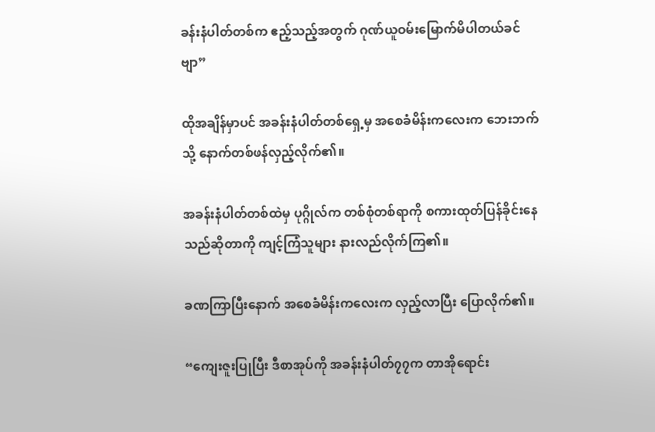ခန်းနံပါတ်တစ်က ဧည့်သည့်အတွက် ဂုဏ်ယူဝမ်းမြောက်မိပါတယ်ခင်ဗျာ”

ထိုအချိန်မှာပင် အခန်းနံပါတ်တစ်ရှေ့မှ အစေခံမိန်းကလေးက ဘေးဘက်သို့ နောက်တစ်ဖန်လှည့်လိုက်၏။

အခန်းနံပါတ်တစ်ထဲမှ ပုဂ္ဂိုလ်က တစ်စုံတစ်ရာကို စကားထုတ်ပြန်ခိုင်းနေသည်ဆိုတာကို ကျင့်ကြံသူများ နားလည်လိုက်ကြ၏။

ခဏကြာပြီးနောက် အစေခံမိန်းကလေးက လှည့်လာပြီး ပြောလိုက်၏။

“ကျေးဇူးပြုပြီး ဒီစာအုပ်ကို အခန်းနံပါတ်၇၇က တာအိုရောင်း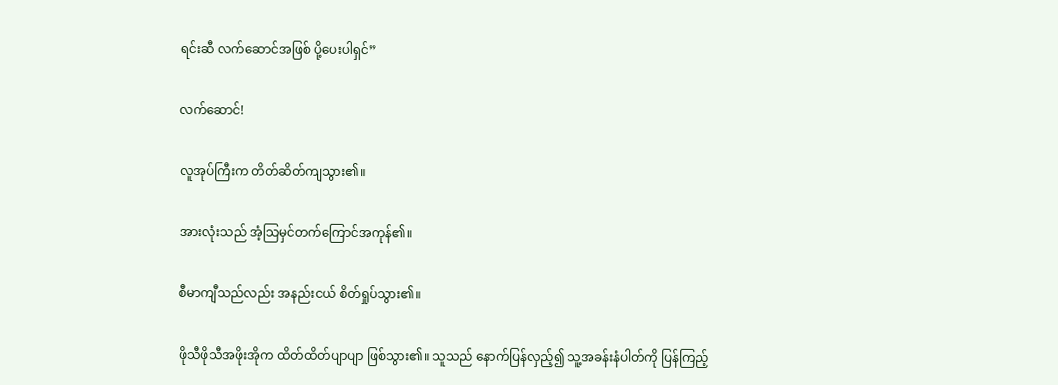ရင်းဆီ လက်ဆောင်အဖြစ် ပို့ပေးပါရှင်”

လက်ဆောင်!

လူအုပ်ကြီးက တိတ်ဆိတ်ကျသွား၏။

အားလုံးသည် အံ့သြမှင်တက်ကြောင်အကုန်၏။

စီမာကျီသည်လည်း အနည်းငယ် စိတ်ရှုပ်သွား၏။

ဖိုသီဖိုသီအဖိုးအိုက ထိတ်ထိတ်ပျာပျာ ဖြစ်သွား၏။ သူသည် နောက်ပြန်လှည့်၍ သူ့အခန်းနံပါတ်ကို ပြန်ကြည့်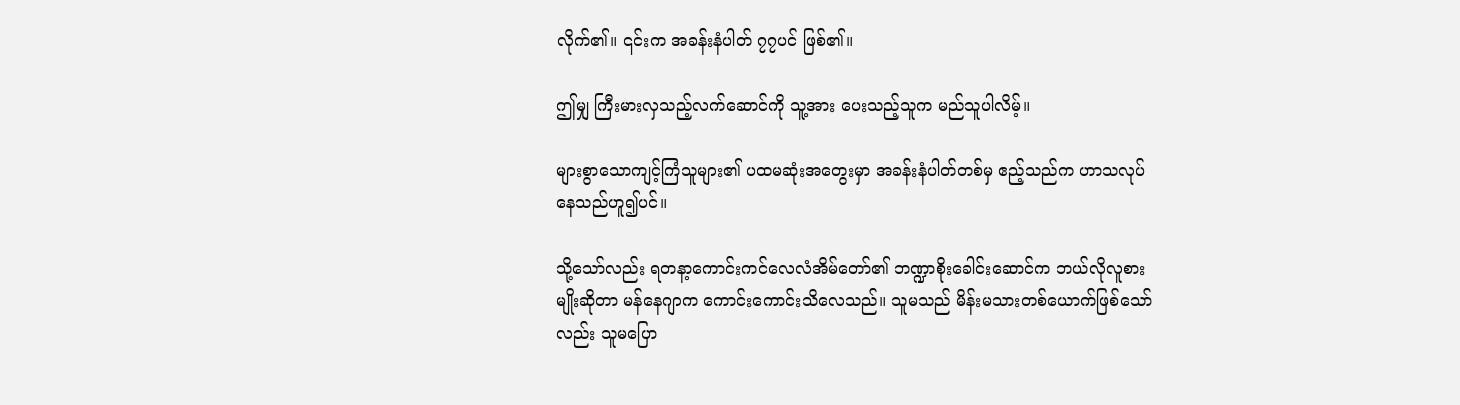လိုက်၏။ ၎င်းက အခန်းနံပါတ် ၇၇ပင် ဖြစ်၏။

ဤမျှ ကြီးမားလှသည့်လက်ဆောင်ကို သူ့အား ပေးသည့်သူက မည်သူပါလိမ့်။

များစွာသောကျင့်ကြံသူများ၏ ပထမဆုံးအတွေးမှာ အခန်းနံပါတ်တစ်မှ ဧည့်သည်က ဟာသလုပ်နေသည်ဟူ၍ပင်။

သို့သော်လည်း ရတနာ့ကောင်းကင်လေလံအိမ်‌တော်၏ ဘဏ္ဍာစိုးခေါင်းဆောင်က ဘယ်လိုလူစားမျိုးဆိုတာ မန်နေဂျာက ကောင်းကောင်းသိလေသည်။ သူမသည် မိန်းမသားတစ်ယောက်ဖြစ်သော်လည်း သူမပြော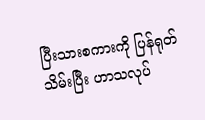ပြီးသားစကားကို ပြန်ရုတ်သိမ်းပြီး ဟာသလုပ်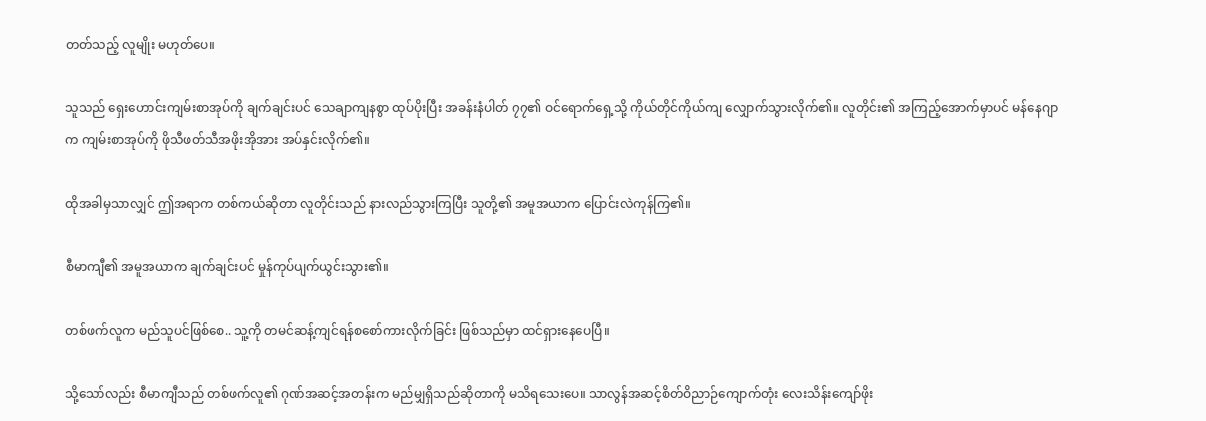တတ်သည့် လူမျိုး မဟုတ်ပေ။

သူသည် ရှေးဟောင်းကျမ်းစာအုပ်ကို ချက်ချင်းပင် သေချာကျနစွာ ထုပ်ပိုးပြီး အခန်းနံပါတ် ၇၇၏ ဝင်ရောက်ရှေ့သို့ ကိုယ်တိုင်ကိုယ်ကျ လျှောက်သွားလိုက်၏။ လူတိုင်း၏ အကြည့်အောက်မှာပင် မန်နေဂျာက ကျမ်းစာအုပ်ကို ဖိုသီဖတ်သီအဖိုးအိုအား အပ်နှင်းလိုက်၏။

ထိုအခါမှသာလျှင် ဤအရာက တစ်ကယ်ဆိုတာ လူတိုင်းသည် နားလည်သွားကြပြီး သူတို့၏ အမူအယာက ပြောင်းလဲကုန်ကြ၏။

စီမာကျီ၏ အမူအယာက ချက်ချင်းပင် မှုန်ကုပ်ပျက်ယွင်းသွား၏။

တစ်ဖက်လူက မည်သူပင်ဖြစ်စေ.. သူ့ကို တမင်ဆန့်ကျင်ရန်စစော်ကားလိုက်ခြင်း ဖြစ်သည်မှာ ထင်ရှားနေပေပြီ။

သို့သော်လည်း စီမာကျီသည် တစ်ဖက်လူ၏ ဂုဏ်အဆင့်အတန်းက မည်မျှရှိသည်ဆိုတာကို မသိရသေးပေ။ သာလွန်အဆင့်စိတ်ဝိညာဉ်‌ကျောက်တုံး လေးသိန်းကျော်ဖိုး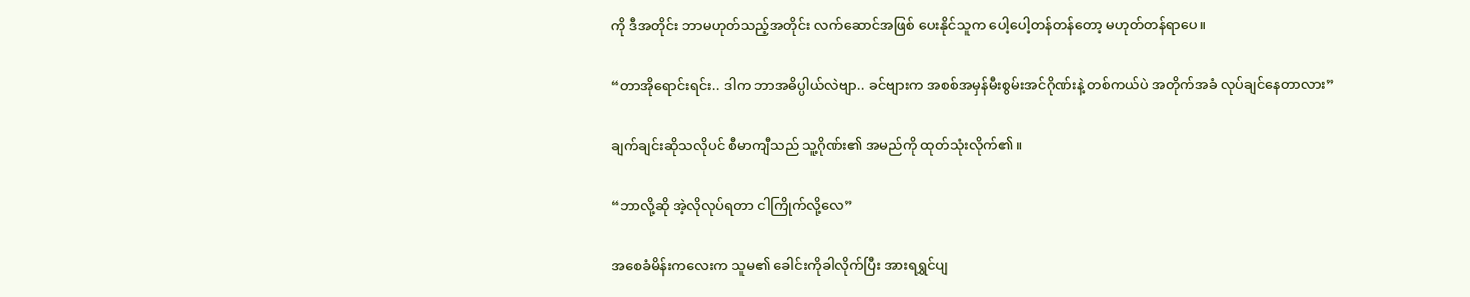ကို ဒီအတိုင်း ဘာမဟုတ်သည့်အတိုင်း လက်ဆောင်အဖြစ် ပေးနိုင်သူက ပေါ့ပေါ့တန်တန်တော့ မဟုတ်တန်ရာပေ။

“တာအိုရောင်းရင်း.. ဒါက ဘာအဓိပ္ပါယ်လဲဗျာ.. ခင်ဗျားက အစစ်အမှန်မီးစွမ်းအင်ဂိုဏ်းနဲ့ တစ်ကယ်ပဲ အတိုက်အခံ လုပ်ချင်နေတာလား”

ချက်ချင်းဆိုသလိုပင် စီမာကျီသည် သူ့ဂိုဏ်း၏ အမည်ကို ထုတ်သုံးလိုက်၏။

“ဘာလို့ဆို အဲ့လိုလုပ်ရတာ ငါကြိုက်လို့လေ”

အစေခံမိန်းကလေးက သူမ၏ ခေါင်းကိုခါလိုက်ပြီး အားရရွှင်ပျ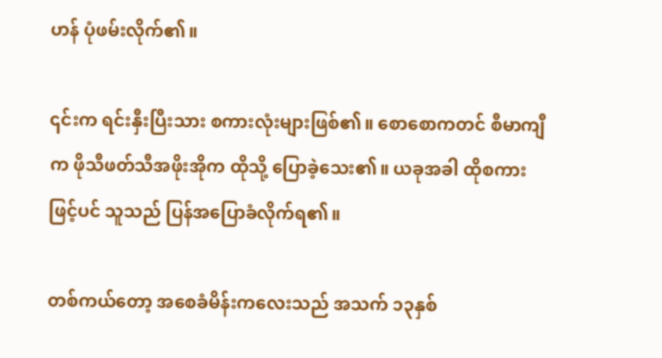ဟန် ပုံဖမ်းလိုက်၏။

၎င်းက ရင်းနှီးပြီးသား စကားလုံးများဖြစ်၏။ စောစောကတင် စီမာကျီက ဖိုသီဖတ်သီအဖိုးအိုက ထိုသို့ ပြောခဲ့သေး၏။ ယခုအခါ ထိုစကားဖြင့်ပင် သူသည် ပြန်အပြောခံလိုက်ရ၏။

တစ်ကယ်တော့ အစေခံမိန်းကလေးသည် အသက် ၁၃နှစ်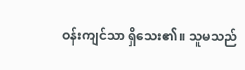ဝန်းကျင်သာ ရှိသေး၏။ သူမသည်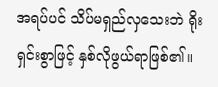အရပ်ပင် သိပ်မရှည်လှသေးဘဲ ရိုးရှင်းစွာဖြင့် နှစ်လိုဖွယ်ရာဖြစ်၏။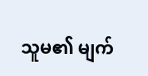သူမ၏ မျက်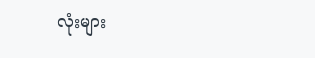လုံးများ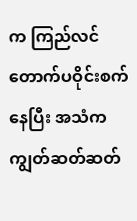က ကြည်လင်တောက်ပဝိုင်းစက်နေပြီး အသံက ကျွတ်ဆတ်ဆတ်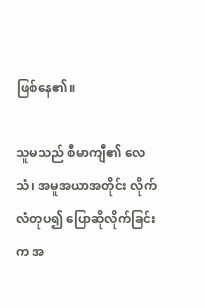ဖြစ်နေ၏။

သူမသည် စီမာကျီ၏ လေသံ၊ အမူအယာအတိုင်း လိုက်လံတုပ၍ ပြောဆိုလိုက်ခြင်းက အ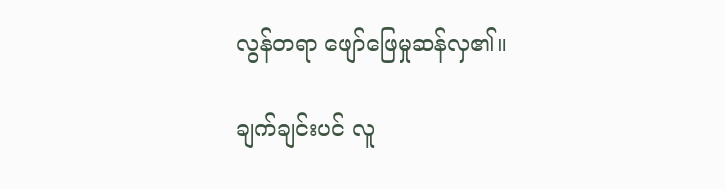လွန်တရာ ဖျော်ဖြေမှုဆန်လှ၏။

ချက်ချင်းပင် လူ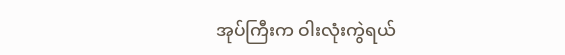အုပ်ကြီးက ဝါးလုံးကွဲရယ်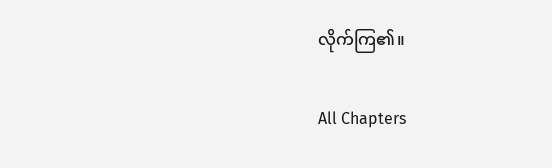လိုက်ကြ၏။

All Chapters